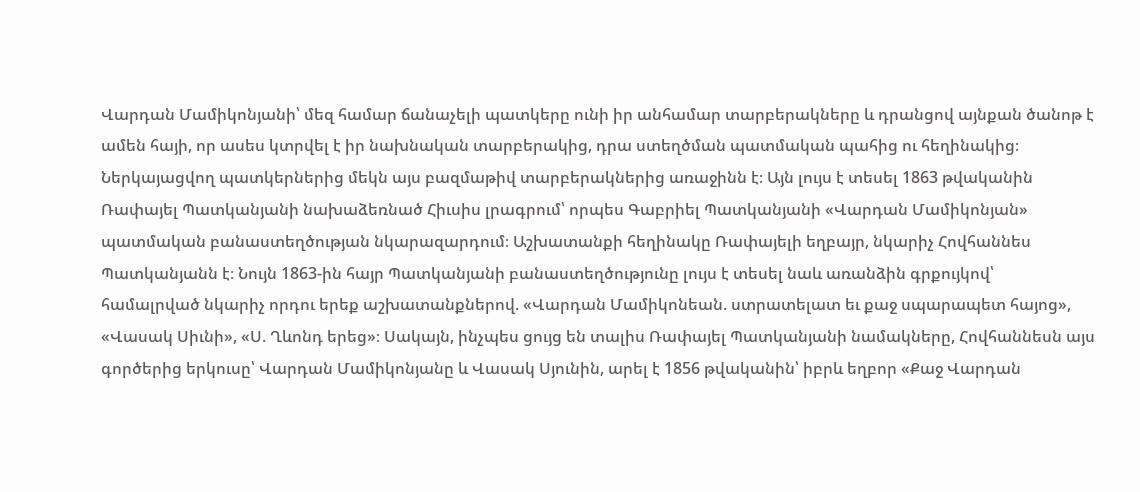Վարդան Մամիկոնյանի՝ մեզ համար ճանաչելի պատկերը ունի իր անհամար տարբերակները և դրանցով այնքան ծանոթ է ամեն հայի, որ ասես կտրվել է իր նախնական տարբերակից, դրա ստեղծման պատմական պահից ու հեղինակից։ Ներկայացվող պատկերներից մեկն այս բազմաթիվ տարբերակներից առաջինն է։ Այն լույս է տեսել 1863 թվականին Ռափայել Պատկանյանի նախաձեռնած Հիւսիս լրագրում՝ որպես Գաբրիել Պատկանյանի «Վարդան Մամիկոնյան» պատմական բանաստեղծության նկարազարդում։ Աշխատանքի հեղինակը Ռափայելի եղբայր, նկարիչ Հովհաննես Պատկանյանն է։ Նույն 1863-ին հայր Պատկանյանի բանաստեղծությունը լույս է տեսել նաև առանձին գրքույկով՝ համալրված նկարիչ որդու երեք աշխատանքներով. «Վարդան Մամիկոնեան. ստրատելատ եւ քաջ սպարապետ հայոց», «Վասակ Սիւնի», «Ս. Ղևոնդ երեց»։ Սակայն, ինչպես ցույց են տալիս Ռափայել Պատկանյանի նամակները, Հովհաննեսն այս գործերից երկուսը՝ Վարդան Մամիկոնյանը և Վասակ Սյունին, արել է 1856 թվականին՝ իբրև եղբոր «Քաջ Վարդան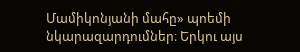Մամիկոնյանի մահը» պոեմի նկարազարդումներ։ Երկու այս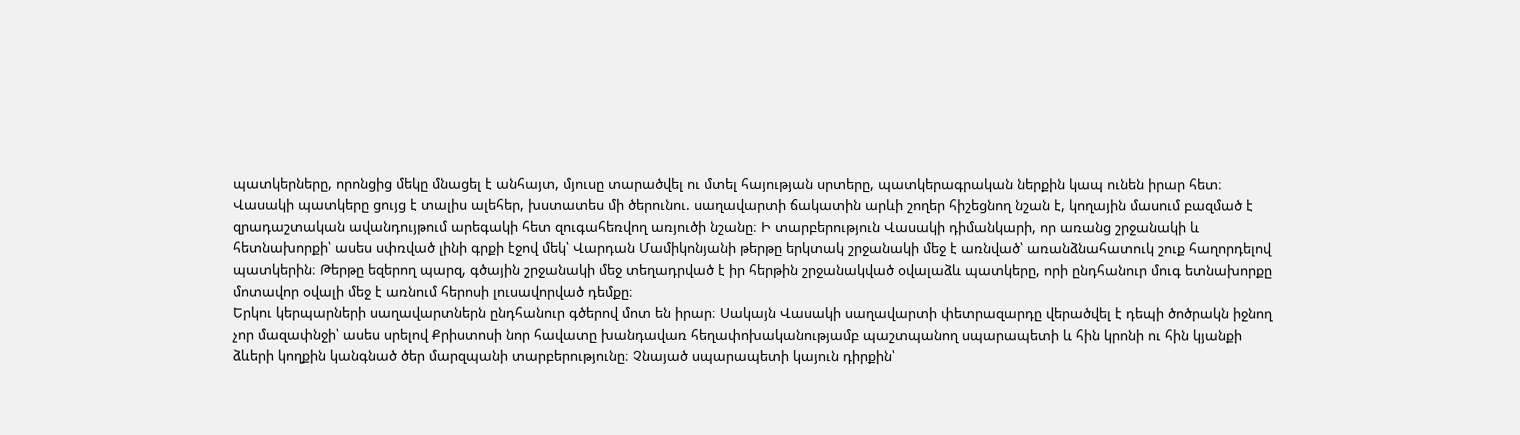պատկերները, որոնցից մեկը մնացել է անհայտ, մյուսը տարածվել ու մտել հայության սրտերը, պատկերագրական ներքին կապ ունեն իրար հետ։
Վասակի պատկերը ցույց է տալիս ալեհեր, խստատես մի ծերունու. սաղավարտի ճակատին արևի շողեր հիշեցնող նշան է, կողային մասում բազմած է զրադաշտական ավանդույթում արեգակի հետ զուգահեռվող առյուծի նշանը։ Ի տարբերություն Վասակի դիմանկարի, որ առանց շրջանակի և հետնախորքի՝ ասես սփռված լինի գրքի էջով մեկ՝ Վարդան Մամիկոնյանի թերթը երկտակ շրջանակի մեջ է առնված՝ առանձնահատուկ շուք հաղորդելով պատկերին։ Թերթը եզերող պարզ, գծային շրջանակի մեջ տեղադրված է իր հերթին շրջանակված օվալաձև պատկերը, որի ընդհանուր մուգ ետնախորքը մոտավոր օվալի մեջ է առնում հերոսի լուսավորված դեմքը։
Երկու կերպարների սաղավարտներն ընդհանուր գծերով մոտ են իրար։ Սակայն Վասակի սաղավարտի փետրազարդը վերածվել է դեպի ծոծրակն իջնող չոր մազափնջի՝ ասես սրելով Քրիստոսի նոր հավատը խանդավառ հեղափոխականությամբ պաշտպանող սպարապետի և հին կրոնի ու հին կյանքի ձևերի կողքին կանգնած ծեր մարզպանի տարբերությունը։ Չնայած սպարապետի կայուն դիրքին՝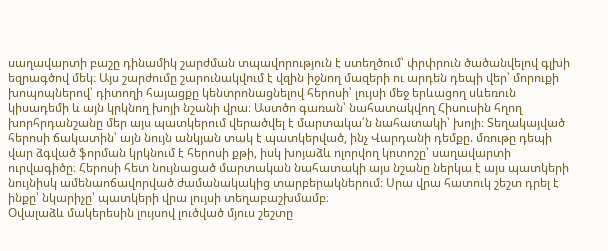սաղավարտի բաշը դինամիկ շարժման տպավորություն է ստեղծում՝ փրփրուն ծածանվելով գլխի եզրագծով մեկ։ Այս շարժումը շարունակվում է վզին իջնող մազերի ու արդեն դեպի վեր՝ մորուքի խոպոպներով՝ դիտողի հայացքը կենտրոնացնելով հերոսի՝ լույսի մեջ երևացող սևեռուն կիսադեմի և այն կրկնող խոյի նշանի վրա։ Աստծո գառան՝ նահատակվող Հիսուսին հղող խորհրդանշանը մեր այս պատկերում վերածվել է մարտակա՛ն նահատակի՝ խոյի։ Տեղակայված հերոսի ճակատին՝ այն նույն անկյան տակ է պատկերված, ինչ Վարդանի դեմքը. մռութը դեպի վար ձգված ֆորման կրկնում է հերոսի քթի, իսկ խոյաձև ոլորվող կոտոշը՝ սաղավարտի ուրվագիծը։ Հերոսի հետ նույնացած մարտական նահատակի այս նշանը ներկա է այս պատկերի նույնիսկ ամենաոճավորված ժամանակակից տարբերակներում։ Սրա վրա հատուկ շեշտ դրել է ինքը՝ նկարիչը՝ պատկերի վրա լույսի տեղաբաշխմամբ։
Օվալաձև մակերեսին լույսով լուծված մյուս շեշտը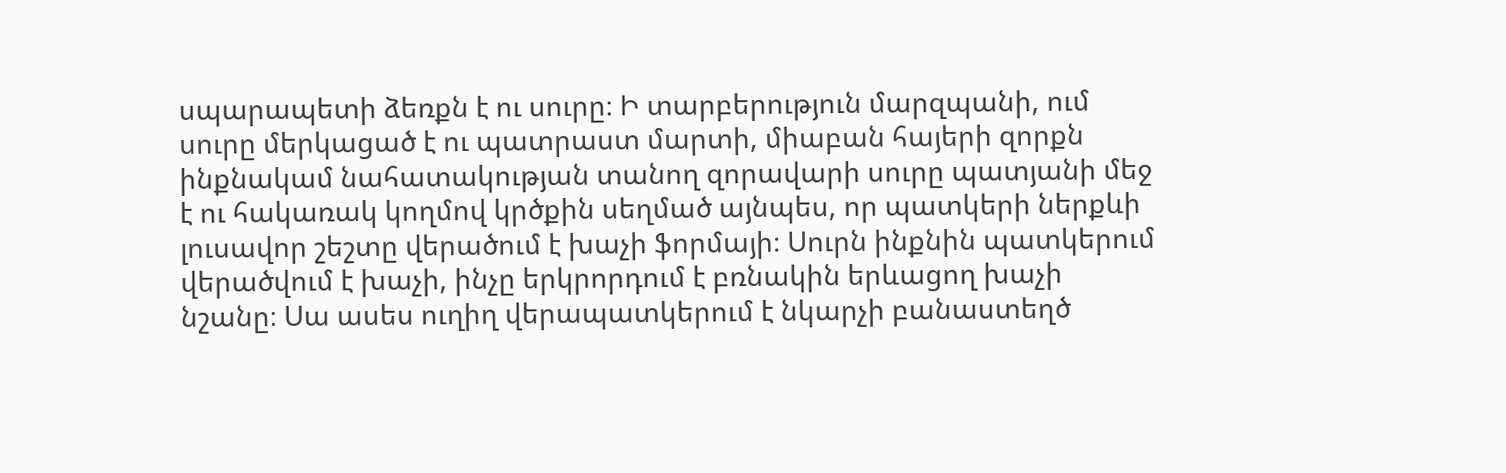սպարապետի ձեռքն է ու սուրը։ Ի տարբերություն մարզպանի, ում սուրը մերկացած է ու պատրաստ մարտի, միաբան հայերի զորքն ինքնակամ նահատակության տանող զորավարի սուրը պատյանի մեջ է ու հակառակ կողմով կրծքին սեղմած այնպես, որ պատկերի ներքևի լուսավոր շեշտը վերածում է խաչի ֆորմայի։ Սուրն ինքնին պատկերում վերածվում է խաչի, ինչը երկրորդում է բռնակին երևացող խաչի նշանը։ Սա ասես ուղիղ վերապատկերում է նկարչի բանաստեղծ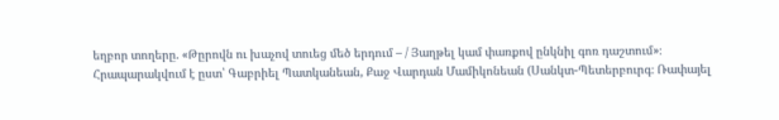եղբոր տողերը. «Թըրովն ու խաչով տուեց մեծ երդում – / Յաղթել կամ փառքով ընկնիլ գոռ դաշտում»։
Հրապարակվում է ըստ՝ Գաբրիել Պատկանեան, Քաջ Վարդան Մամիկոնեան (Սանկտ-Պետերբուրգ։ Ռափայել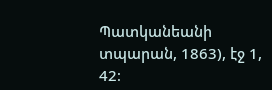Պատկանեանի տպարան, 1863), էջ 1, 42։